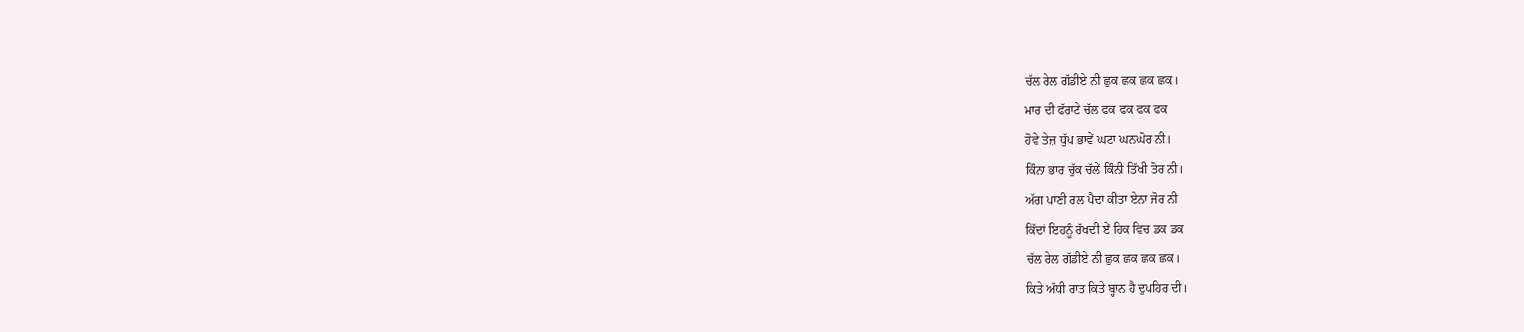ਚੱਲ ਰੇਲ ਗੱਡੀਏ ਨੀ ਛੁਕ ਛਕ ਛਕ ਛਕ।
ਮਾਰ ਦੀ ਫੱਰਾਟੇ ਚੱਲ ਫਕ ਫਕ ਫਕ ਫਕ
ਹੋਵੇ ਤੇਜ਼ ਧੁੱਪ ਭਾਵੇਂ ਘਟਾ ਘਨਘੋਰ ਨੀ।
ਕਿੰਨਾ ਭਾਰ ਚੁੱਕ ਚੱਲੇਂ ਕਿੰਨੀ ਤਿੱਖੀ ਤੋਰ ਨੀ।
ਅੱਗ ਪਾਣੀ ਰਲ ਪੈਦਾ ਕੀਤਾ ਏਨਾ ਜੋਰ ਨੀ
ਕਿੱਦਾਂ ਇਹਨੂੰ ਰੱਖਦੀ ਏਂ ਹਿਕ ਵਿਚ ਡਕ ਡਕ
ਚੱਲ ਰੇਲ ਗੱਡੀਏ ਨੀ ਛੁਕ ਛਕ ਛਕ ਛਕ।
ਕਿਤੇ ਅੱਧੀ ਰਾਤ ਕਿਤੇ ਬ੍ਹਾਨ ਹੈ ਦੁਪਹਿਰ ਦੀ।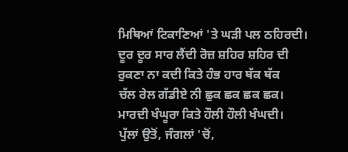ਮਿਥਿਆਂ ਟਿਕਾਣਿਆਂ 'ਤੇ ਘੜੀ ਪਲ ਠਹਿਰਦੀ।
ਦੂਰ ਦੂਰ ਸਾਰ ਲੈਂਦੀ ਰੋਜ਼ ਸ਼ਹਿਰ ਸ਼ਹਿਰ ਦੀ
ਰੁਕਣਾ ਨਾ ਕਦੀ ਕਿਤੇ ਹੰਭ ਹਾਰ ਥੱਕ ਥੱਕ
ਚੱਲ ਰੇਲ ਗੱਡੀਏ ਨੀ ਛੁਕ ਛਕ ਛਕ ਛਕ।
ਮਾਰਦੀ ਖੰਘੂਰਾ ਕਿਤੇ ਹੌਲੀ ਹੌਲੀ ਖੰਘਦੀ।
ਪੁੱਲਾਂ ਉਤੋਂ, ਜੰਗਲਾਂ 'ਚੋਂ,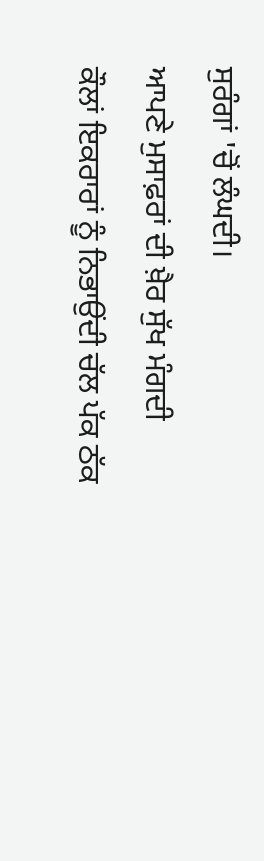ਸੁਰੰਗਾਂ 'ਚੋਂ ਲੰਘਦੀ।
ਆਪਣੇ ਮੁਸਾਫ਼ਰਾਂ ਦੀ ਖ਼ੈਰ ਸੁੱਖ ਮੰਗਦੀ
ਕੌਲਾਂ ਇਕਰਾਰਾਂ ਨੂੰ ਨਿਭਾਉਂਦੀ ਚੱਲ ਪੱਕ ਠੱਕ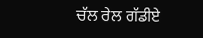ਚੱਲ ਰੇਲ ਗੱਡੀਏ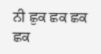ਨੀ ਛੁਕ ਛਕ ਛਕ ਛਕ